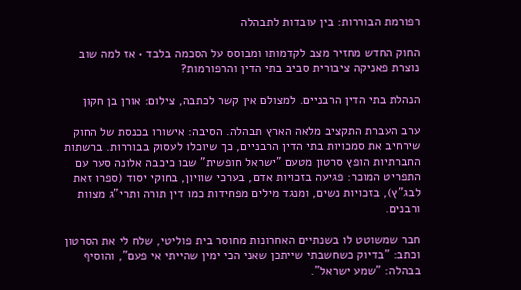רפורמת הבוררות: בין עובדות לתבהלה

החוק החדש מחזיר מצב לקדמותו ומבוסס על הסכמה בלבד • אז למה שוב נוצרת פאניקה ציבורית סביב בתי הדין והרפורמות?

הנהלת בתי הדין הרבניים. למצולם אין קשר לכתבה, צילום: אורן בן חקון

ערב העברת התקציב מלאה הארץ תבהלה. הסיבה: אישורו בכנסת של החוק שירחיב את סמכויות בתי הדין הרבניים, כך שיוכלו לעסוק בבוררות. ברשתות החברתיות הופץ סרטון מטעם "ישראל חופשית" שבו כיכבה אלונה סער עם התפריט המוכר: פגיעה בזכויות אדם, בערכי שוויון, בחוקי יסוד (ספרו זאת לבג"ץ), בזכויות נשים, ומנגד מילים מפחידות כמו דין תורה ותרי"ג מצוות ורבנים.

חבר שמשוטט לו בשנתיים האחרונות מחוסר בית פוליטי, שלח לי את הסרטון וכתב: "בדיוק כשחשבתי שייתכן שאני הכי ימין שהייתי אי פעם", והוסיף בבהלה: "שמע ישראל".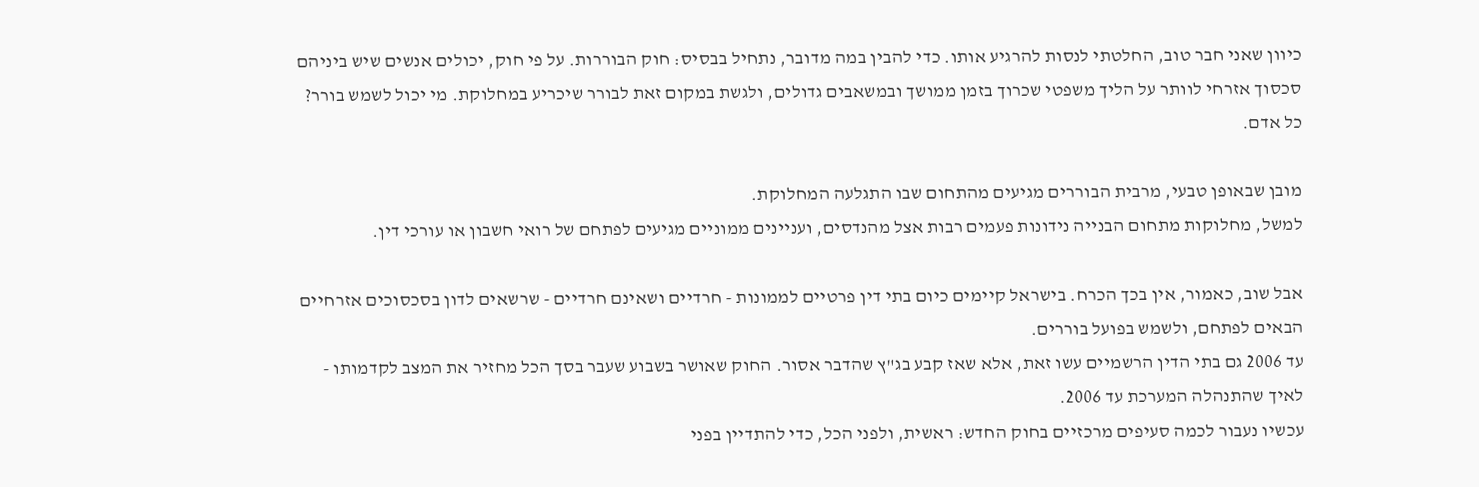כיוון שאני חבר טוב, החלטתי לנסות להרגיע אותו. כדי להבין במה מדובר, נתחיל בבסיס: חוק הבוררות. על פי חוק, יכולים אנשים שיש ביניהם סכסוך אזרחי לוותר על הליך משפטי שכרוך בזמן ממושך ובמשאבים גדולים, ולגשת במקום זאת לבורר שיכריע במחלוקת. מי יכול לשמש בורר? כל אדם.

מובן שבאופן טבעי, מרבית הבוררים מגיעים מהתחום שבו התגלעה המחלוקת.
למשל, מחלוקות מתחום הבנייה נידונות פעמים רבות אצל מהנדסים, ועניינים ממוניים מגיעים לפתחם של רואי חשבון או עורכי דין.

אבל שוב, כאמור, אין בכך הכרח. בישראל קיימים כיום בתי דין פרטיים לממונות - חרדיים ושאינם חרדיים - שרשאים לדון בסכסוכים אזרחיים הבאים לפתחם, ולשמש בפועל בוררים.
עד 2006 גם בתי הדין הרשמיים עשו זאת, אלא שאז קבע בג"ץ שהדבר אסור. החוק שאושר בשבוע שעבר בסך הכל מחזיר את המצב לקדמותו - לאיך שהתנהלה המערכת עד 2006.
עכשיו נעבור לכמה סעיפים מרכזיים בחוק החדש: ראשית, ולפני הכל, כדי להתדיין בפני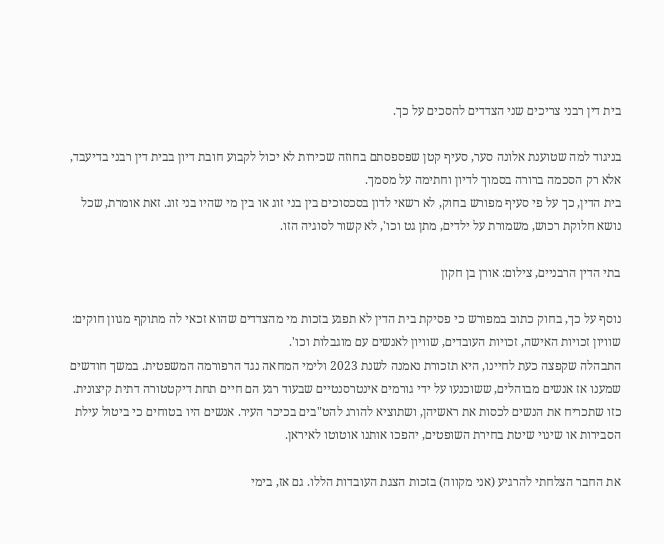בית דין רבני צריכים שני הצדדים להסכים על כך.

בניגוד למה שטוענת אלונה סער, סעיף קטן שפספסתם בחוזה שכירות לא יכול לקבוע חובת דיון בבית דין רבני בדיעבד, אלא רק הסכמה ברורה בסמוך לדיון וחתימה על מסמך.
בית הדין, כך על פי סעיף מפורש בחוק, לא רשאי לדון בסכסוכים בין בני זוג או בין מי שהיו בני זוג. זאת אומרת, שכל נושא חלוקת רכוש, משמורת על ילדים, מתן גט וכו', לא קשור לסוגיה הזו.

בתי הדין הרבניים, צילום: אורן בן חקון

נוסף על כך, בחוק כתוב במפורש כי פסיקת בית הדין לא תפגע בזכות מי מהצדדים שהוא זכאי לה מתוקף מגוון חוקים: שוויון זכויות האישה, זכויות העובדים, שוויון לאנשים עם מוגבלות וכו'.
התבהלה שקפצה כעת לחיינו, היא תזכורת נאמנה לשנת 2023 ולימי המחאה נגד הרפורמה המשפטית. במשך חודשים שמענו אז אנשים מבוהלים, ששוכנעו על ידי גורמים אינטרסנטיים שבעוד רגע הם חיים תחת דיקטטורה דתית קיצונית. כזו שתכריח את הנשים לכסות את ראשיהן, ושתוציא להורג להט"בים בכיכר העיר. אנשים היו בטוחים כי ביטול עילת הסבירות או שינוי שיטת בחירת השופטים, יהפכו אותנו אוטוטו לאיראן.

את החבר הצלחתי להרגיע (אני מקווה) בזכות הצגת העובדות הללו. גם אז, בימי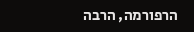הרפורמה, הרבה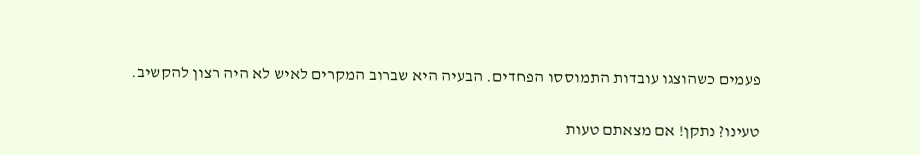פעמים כשהוצגו עובדות התמוססו הפחדים. הבעיה היא שברוב המקרים לאיש לא היה רצון להקשיב.

טעינו? נתקן! אם מצאתם טעות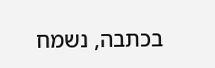בכתבה, נשמח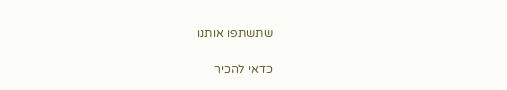שתשתפו אותנו

כדאי להכיר